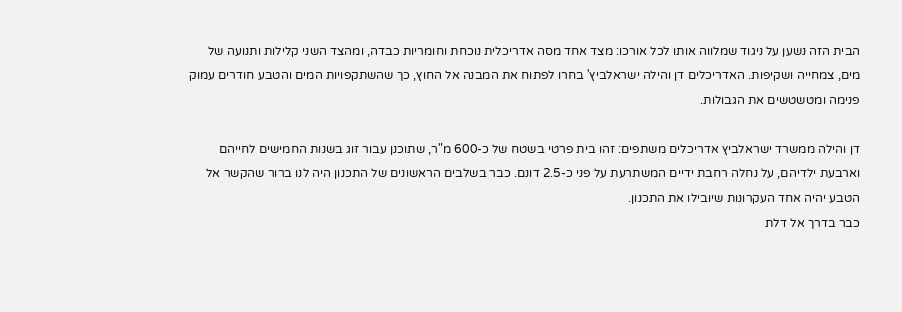הבית הזה נשען על ניגוד שמלווה אותו לכל אורכו: מצד אחד מסה אדריכלית נוכחת וחומריות כבדה, ומהצד השני קלילות ותנועה של מים, צמחייה ושקיפות. האדריכלים דן והילה ישראלביץ' בחרו לפתוח את המבנה אל החוץ, כך שהשתקפויות המים והטבע חודרים עמוק פנימה ומטשטשים את הגבולות.

דן והילה ממשרד ישראלביץ אדריכלים משתפים: זהו בית פרטי בשטח של כ-600 מ"ר, שתוכנן עבור זוג בשנות החמישים לחייהם וארבעת ילדיהם, על נחלה רחבת ידיים המשתרעת על פני כ-2.5 דונם. כבר בשלבים הראשונים של התכנון היה לנו ברור שהקשר אל הטבע יהיה אחד העקרונות שיובילו את התכנון.
כבר בדרך אל דלת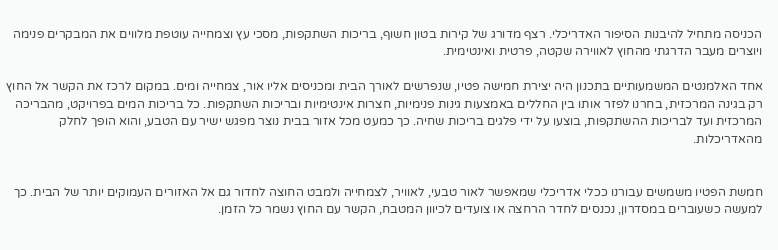הכניסה מתחיל להיבנות הסיפור האדריכלי. רצף מדורג של קירות בטון חשוף, בריכות השתקפות, מסכי עץ וצמחייה עוטפת מלווים את המבקרים פנימה ויוצרים מעבר הדרגתי מהחוץ לאווירה שקטה, פרטית ואינטימית.

אחד האלמנטים המשמעותיים בתכנון היה יצירת חמישה פטיו, שנפרשים לאורך הבית ומכניסים אליו אור, צמחייה ומים. במקום לרכז את הקשר אל החוץ רק בגינה המרכזית, בחרנו לפזר אותו בין החללים באמצעות גינות פנימיות, חצרות אינטימיות ובריכות השתקפות. כל בריכות המים בפרויקט, מהבריכה המרכזית ועד לבריכות ההשתקפות, בוצעו על ידי פלגים בריכות שחיה. כך כמעט מכל אזור בבית נוצר מפגש ישיר עם הטבע, והוא הופך לחלק מהאדריכלות.


חמשת הפטיו משמשים עבורנו ככלי אדריכלי שמאפשר לאור טבעי, לאוויר, לצמחייה ולמבט החוצה לחדור גם אל האזורים העמוקים יותר של הבית. כך למעשה כשעוברים במסדרון, נכנסים לחדר הרחצה או צועדים לכיוון המטבח, הקשר עם החוץ נשמר כל הזמן.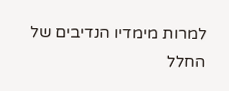למרות מימדיו הנדיבים של החלל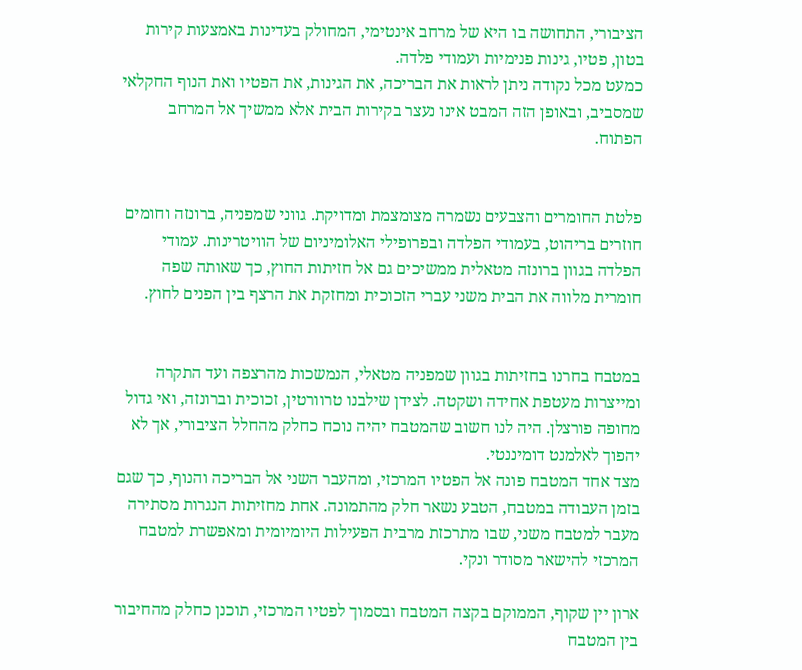הציבורי, התחושה בו היא של מרחב אינטימי, המחולק בעדינות באמצעות קירות בטון, פטיו, גינות פנימיות ועמודי פלדה.
כמעט מכל נקודה ניתן לראות את הבריכה, את הגינות, את הפטיו ואת הנוף החקלאי שמסביב, ובאופן הזה המבט אינו נעצר בקירות הבית אלא ממשיך אל המרחב הפתוח.


פלטת החומרים והצבעים נשמרה מצומצמת ומדויקת. גווני שמפניה, ברונזה וחומים חוזרים בריהוט, בעמודי הפלדה ובפרופילי האלומיניום של הוויטרינות. עמודי הפלדה בגוון ברונזה מטאלית ממשיכים גם אל חזיתות החוץ, כך שאותה שפה חומרית מלווה את הבית משני עברי הזכוכית ומחזקת את הרצף בין הפנים לחוץ.


במטבח בחרנו בחזיתות בגוון שמפניה מטאלי, הנמשכות מהרצפה ועד התקרה ומייצרות מעטפת אחידה ושקטה. לצידן שילבנו טרוורטין, זכוכית וברונזה, ואי גדול מחופה פורצלן. היה לנו חשוב שהמטבח יהיה נוכח כחלק מהחלל הציבורי, אך לא יהפוך לאלמנט דומיננטי.
מצד אחד המטבח פונה אל הפטיו המרכזי, ומהעבר השני אל הבריכה והנוף, כך שגם בזמן העבודה במטבח, הטבע נשאר חלק מהתמונה. אחת מחזיתות הנגרות מסתירה מעבר למטבח משני, שבו מתרכזת מרבית הפעילות היומיומית ומאפשרת למטבח המרכזי להישאר מסודר ונקי.

ארון יין שקוף, הממוקם בקצה המטבח ובסמוך לפטיו המרכזי, תוכנן כחלק מהחיבור בין המטבח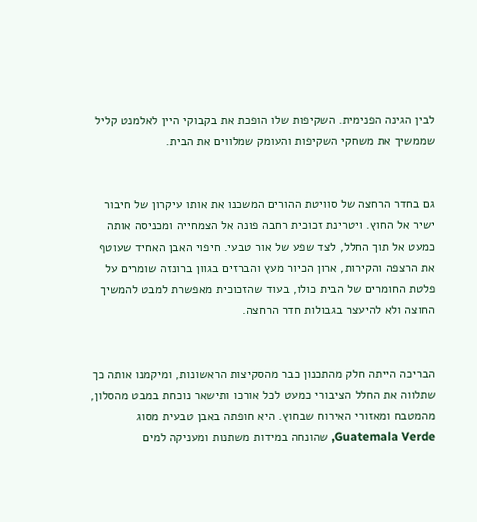לבין הגינה הפנימית. השקיפות שלו הופכת את בקבוקי היין לאלמנט קליל שממשיך את משחקי השקיפות והעומק שמלווים את הבית.


גם בחדר הרחצה של סוויטת ההורים המשכנו את אותו עיקרון של חיבור ישיר אל החוץ. ויטרינת זכוכית רחבה פונה אל הצמחייה ומכניסה אותה כמעט אל תוך החלל, לצד שפע של אור טבעי. חיפוי האבן האחיד שעוטף את הרצפה והקירות, ארון הכיור מעץ והברזים בגוון ברונזה שומרים על פלטת החומרים של הבית כולו, בעוד שהזכוכית מאפשרת למבט להמשיך החוצה ולא להיעצר בגבולות חדר הרחצה.


הבריכה הייתה חלק מהתכנון כבר מהסקיצות הראשונות, ומיקמנו אותה כך שתלווה את החלל הציבורי כמעט לכל אורכו ותישאר נוכחת במבט מהסלון, מהמטבח ומאזורי האירוח שבחוץ. היא חופתה באבן טבעית מסוג Guatemala Verde, שהונחה במידות משתנות ומעניקה למים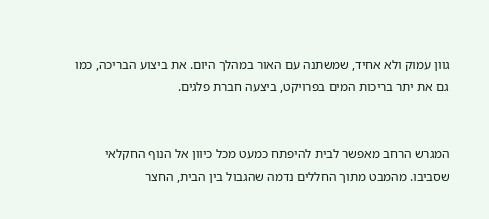גוון עמוק ולא אחיד, שמשתנה עם האור במהלך היום. את ביצוע הבריכה, כמו גם את יתר בריכות המים בפרויקט, ביצעה חברת פלגים.


המגרש הרחב מאפשר לבית להיפתח כמעט מכל כיוון אל הנוף החקלאי שסביבו. מהמבט מתוך החללים נדמה שהגבול בין הבית, החצר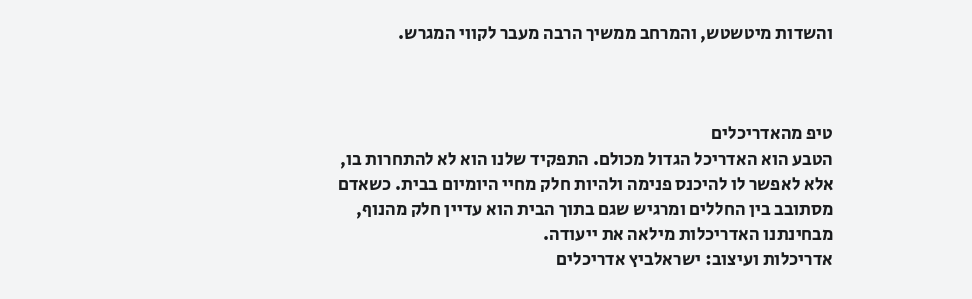והשדות מיטשטש, והמרחב ממשיך הרבה מעבר לקווי המגרש.



טיפ מהאדריכלים
הטבע הוא האדריכל הגדול מכולם. התפקיד שלנו הוא לא להתחרות בו, אלא לאפשר לו להיכנס פנימה ולהיות חלק מחיי היומיום בבית. כשאדם מסתובב בין החללים ומרגיש שגם בתוך הבית הוא עדיין חלק מהנוף, מבחינתנו האדריכלות מילאה את ייעודה.
אדריכלות ועיצוב: ישראלביץ אדריכלים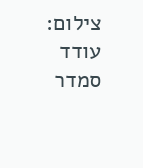צילום: עודד סמדר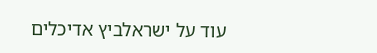עוד על ישראלביץ אדיכלים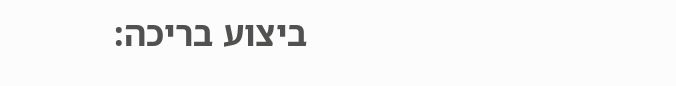ביצוע בריכה: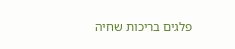פלגים בריכות שחיה